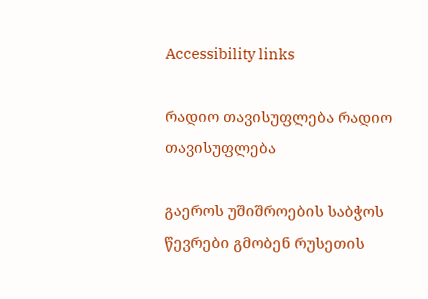Accessibility links

რადიო თავისუფლება რადიო თავისუფლება

გაეროს უშიშროების საბჭოს წევრები გმობენ რუსეთის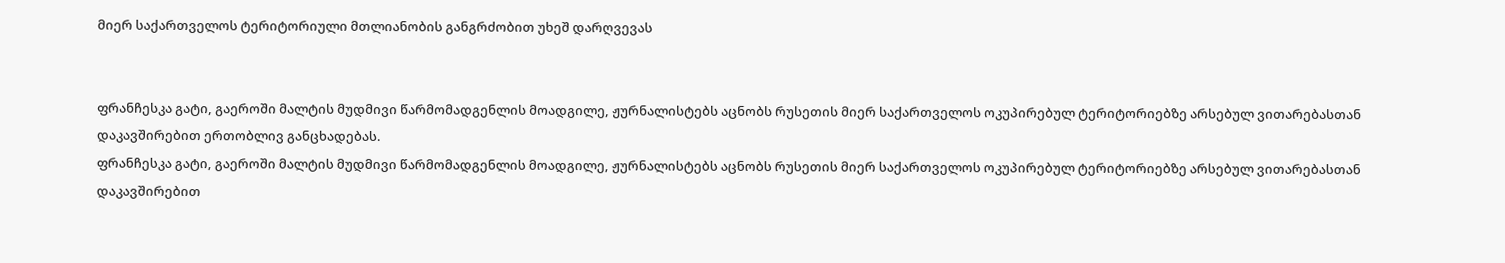მიერ საქართველოს ტერიტორიული მთლიანობის განგრძობით უხეშ დარღვევას


ფრანჩესკა გატი, გაეროში მალტის მუდმივი წარმომადგენლის მოადგილე, ჟურნალისტებს აცნობს რუსეთის მიერ საქართველოს ოკუპირებულ ტერიტორიებზე არსებულ ვითარებასთან დაკავშირებით ერთობლივ განცხადებას.
ფრანჩესკა გატი, გაეროში მალტის მუდმივი წარმომადგენლის მოადგილე, ჟურნალისტებს აცნობს რუსეთის მიერ საქართველოს ოკუპირებულ ტერიტორიებზე არსებულ ვითარებასთან დაკავშირებით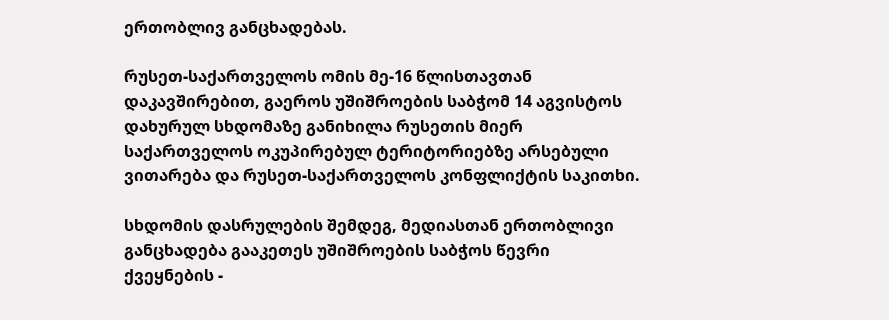ერთობლივ განცხადებას.

რუსეთ-საქართველოს ომის მე-16 წლისთავთან დაკავშირებით, გაეროს უშიშროების საბჭომ 14 აგვისტოს დახურულ სხდომაზე განიხილა რუსეთის მიერ საქართველოს ოკუპირებულ ტერიტორიებზე არსებული ვითარება და რუსეთ-საქართველოს კონფლიქტის საკითხი.

სხდომის დასრულების შემდეგ, მედიასთან ერთობლივი განცხადება გააკეთეს უშიშროების საბჭოს წევრი ქვეყნების -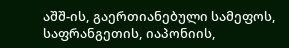აშშ-ის, გაერთიანებული სამეფოს, საფრანგეთის, იაპონიის,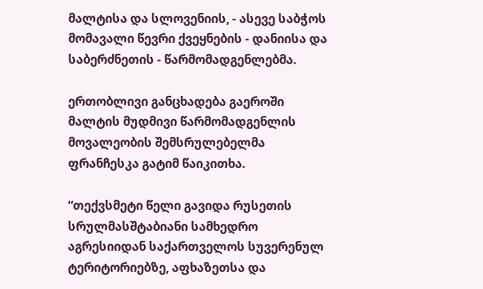მალტისა და სლოვენიის, - ასევე საბჭოს მომავალი წევრი ქვეყნების - დანიისა და საბერძნეთის - წარმომადგენლებმა.

ერთობლივი განცხადება გაეროში მალტის მუდმივი წარმომადგენლის მოვალეობის შემსრულებელმა ფრანჩესკა გატიმ წაიკითხა.

“თექვსმეტი წელი გავიდა რუსეთის სრულმასშტაბიანი სამხედრო აგრესიიდან საქართველოს სუვერენულ ტერიტორიებზე, აფხაზეთსა და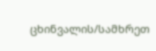ცხინვალის/სამხრეთ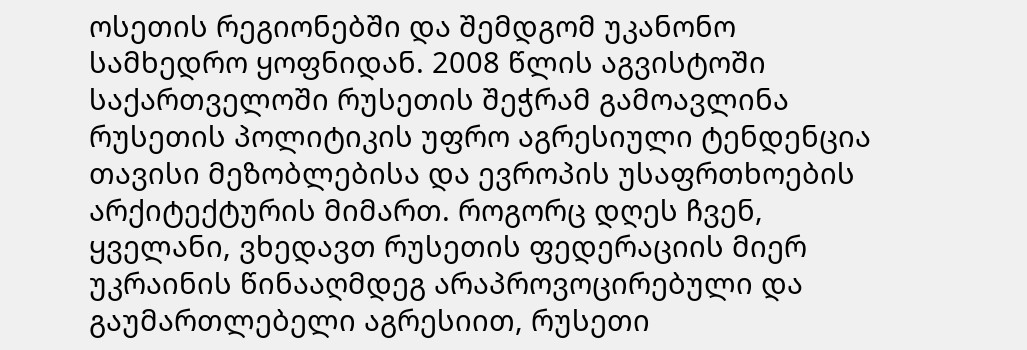ოსეთის რეგიონებში და შემდგომ უკანონო სამხედრო ყოფნიდან. 2008 წლის აგვისტოში საქართველოში რუსეთის შეჭრამ გამოავლინა რუსეთის პოლიტიკის უფრო აგრესიული ტენდენცია თავისი მეზობლებისა და ევროპის უსაფრთხოების არქიტექტურის მიმართ. როგორც დღეს ჩვენ, ყველანი, ვხედავთ რუსეთის ფედერაციის მიერ უკრაინის წინააღმდეგ არაპროვოცირებული და გაუმართლებელი აგრესიით, რუსეთი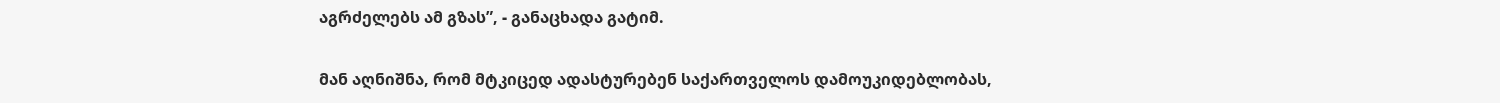აგრძელებს ამ გზას”, - განაცხადა გატიმ.

მან აღნიშნა, რომ მტკიცედ ადასტურებენ საქართველოს დამოუკიდებლობას,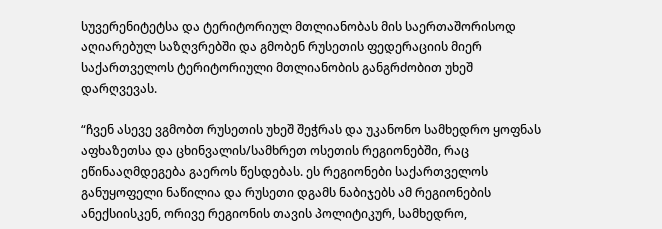სუვერენიტეტსა და ტერიტორიულ მთლიანობას მის საერთაშორისოდ აღიარებულ საზღვრებში და გმობენ რუსეთის ფედერაციის მიერ საქართველოს ტერიტორიული მთლიანობის განგრძობით უხეშ დარღვევას.

“ჩვენ ასევე ვგმობთ რუსეთის უხეშ შეჭრას და უკანონო სამხედრო ყოფნას აფხაზეთსა და ცხინვალის/სამხრეთ ოსეთის რეგიონებში, რაც ეწინააღმდეგება გაეროს წესდებას. ეს რეგიონები საქართველოს განუყოფელი ნაწილია და რუსეთი დგამს ნაბიჯებს ამ რეგიონების ანექსიისკენ, ორივე რეგიონის თავის პოლიტიკურ, სამხედრო,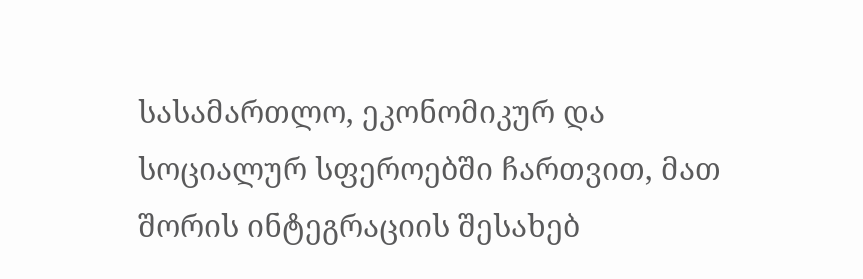სასამართლო, ეკონომიკურ და სოციალურ სფეროებში ჩართვით, მათ შორის ინტეგრაციის შესახებ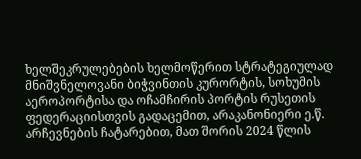ხელშეკრულებების ხელმოწერით სტრატეგიულად მნიშვნელოვანი ბიჭვინთის კურორტის, სოხუმის აეროპორტისა და ოჩამჩირის პორტის რუსეთის ფედერაციისთვის გადაცემით, არაკანონიერი ე.წ. არჩევნების ჩატარებით, მათ შორის 2024 წლის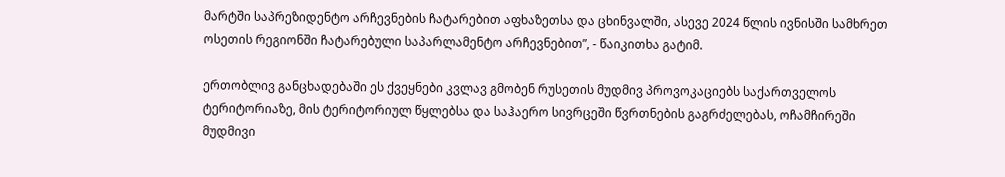მარტში საპრეზიდენტო არჩევნების ჩატარებით აფხაზეთსა და ცხინვალში, ასევე 2024 წლის ივნისში სამხრეთ ოსეთის რეგიონში ჩატარებული საპარლამენტო არჩევნებით”, - წაიკითხა გატიმ.

ერთობლივ განცხადებაში ეს ქვეყნები კვლავ გმობენ რუსეთის მუდმივ პროვოკაციებს საქართველოს ტერიტორიაზე, მის ტერიტორიულ წყლებსა და საჰაერო სივრცეში წვრთნების გაგრძელებას, ოჩამჩირეში მუდმივი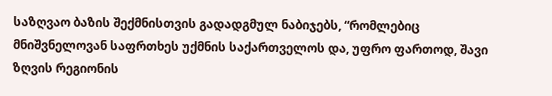საზღვაო ბაზის შექმნისთვის გადადგმულ ნაბიჯებს, “რომლებიც მნიშვნელოვან საფრთხეს უქმნის საქართველოს და, უფრო ფართოდ, შავი ზღვის რეგიონის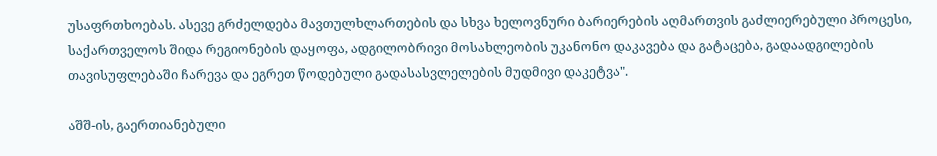უსაფრთხოებას. ასევე გრძელდება მავთულხლართების და სხვა ხელოვნური ბარიერების აღმართვის გაძლიერებული პროცესი, საქართველოს შიდა რეგიონების დაყოფა, ადგილობრივი მოსახლეობის უკანონო დაკავება და გატაცება, გადაადგილების თავისუფლებაში ჩარევა და ეგრეთ წოდებული გადასასვლელების მუდმივი დაკეტვა".

აშშ-ის, გაერთიანებული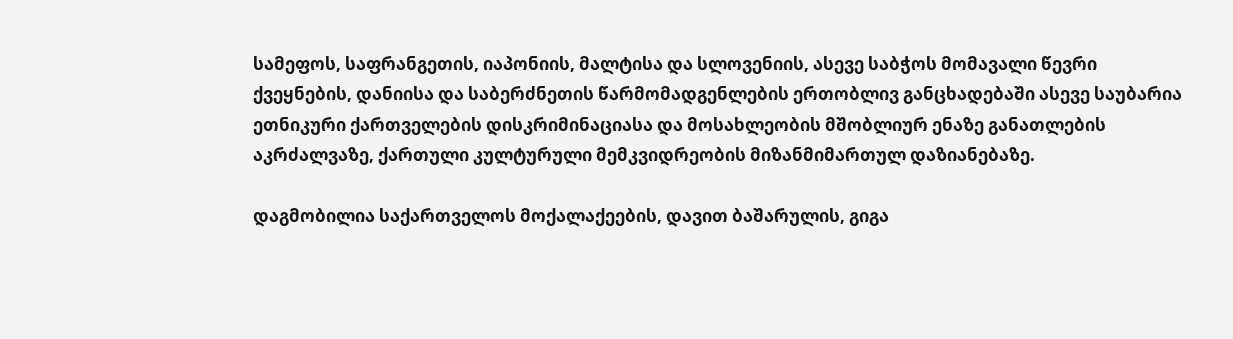სამეფოს, საფრანგეთის, იაპონიის, მალტისა და სლოვენიის, ასევე საბჭოს მომავალი წევრი ქვეყნების, დანიისა და საბერძნეთის წარმომადგენლების ერთობლივ განცხადებაში ასევე საუბარია ეთნიკური ქართველების დისკრიმინაციასა და მოსახლეობის მშობლიურ ენაზე განათლების აკრძალვაზე, ქართული კულტურული მემკვიდრეობის მიზანმიმართულ დაზიანებაზე.

დაგმობილია საქართველოს მოქალაქეების, დავით ბაშარულის, გიგა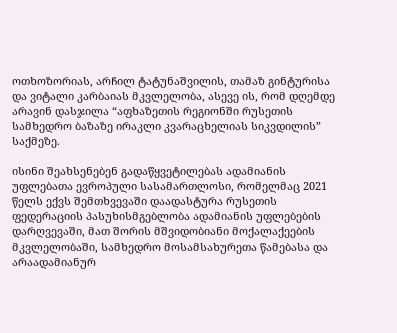ოთხოზორიას, არჩილ ტატუნაშვილის, თამაზ გინტურისა და ვიტალი კარბაიას მკვლელობა, ასევე ის, რომ დღემდე არავინ დასჯილა “აფხაზეთის რეგიონში რუსეთის სამხედრო ბაზაზე ირაკლი კვარაცხელიას სიკვდილის” საქმეზე.

ისინი შეახსენებენ გადაწყვეტილებას ადამიანის უფლებათა ევროპული სასამართლოსი, რომელმაც 2021 წელს ექვს შემთხვევაში დაადასტურა რუსეთის ფედერაციის პასუხისმგებლობა ადამიანის უფლებების დარღვევაში, მათ შორის მშვიდობიანი მოქალაქეების მკვლელობაში, სამხედრო მოსამსახურეთა წამებასა და არაადამიანურ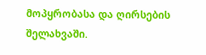მოპყრობასა და ღირსების შელახვაში.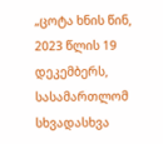„ცოტა ხნის წინ, 2023 წლის 19 დეკემბერს, სასამართლომ სხვადასხვა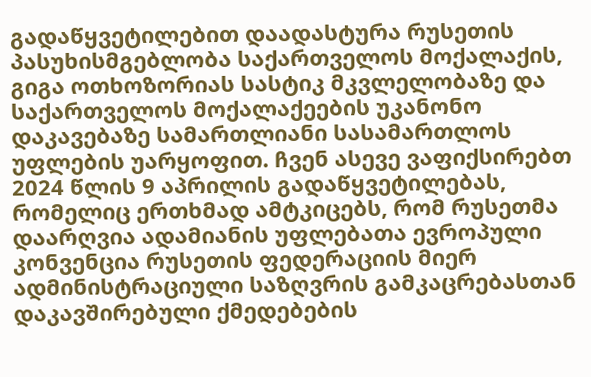გადაწყვეტილებით დაადასტურა რუსეთის პასუხისმგებლობა საქართველოს მოქალაქის, გიგა ოთხოზორიას სასტიკ მკვლელობაზე და საქართველოს მოქალაქეების უკანონო დაკავებაზე სამართლიანი სასამართლოს უფლების უარყოფით. ჩვენ ასევე ვაფიქსირებთ 2024 წლის 9 აპრილის გადაწყვეტილებას, რომელიც ერთხმად ამტკიცებს, რომ რუსეთმა დაარღვია ადამიანის უფლებათა ევროპული კონვენცია რუსეთის ფედერაციის მიერ ადმინისტრაციული საზღვრის გამკაცრებასთან დაკავშირებული ქმედებების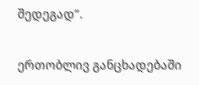შედეგად“.

ერთობლივ განცხადებაში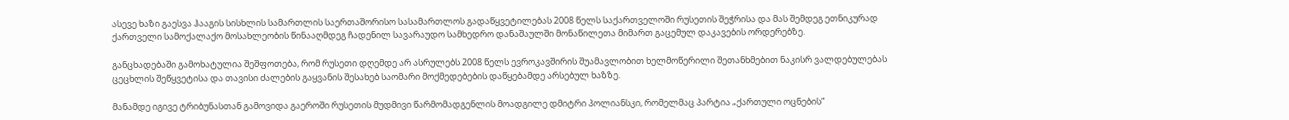ასევე ხაზი გაესვა ჰააგის სისხლის სამართლის საერთაშორისო სასამართლოს გადაწყვეტილებას 2008 წელს საქართველოში რუსეთის შეჭრისა და მას შემდეგ ეთნიკურად ქართველი სამოქალაქო მოსახლეობის წინააღმდეგ ჩადენილ სავარაუდო სამხედრო დანაშაულში მონაწილეთა მიმართ გაცემულ დაკავების ორდერებზე.

განცხადებაში გამოხატულია შეშფოთება, რომ რუსეთი დღემდე არ ასრულებს 2008 წელს ევროკავშირის შუამავლობით ხელმოწერილი შეთანხმებით ნაკისრ ვალდებულებას ცეცხლის შეწყვეტისა და თავისი ძალების გაყვანის შესახებ საომარი მოქმედებების დაწყებამდე არსებულ ხაზზე.

მანამდე იგივე ტრიბუნასთან გამოვიდა გაეროში რუსეთის მუდმივი წარმომადგენლის მოადგილე დმიტრი პოლიანსკი, რომელმაც პარტია „ქართული ოცნების“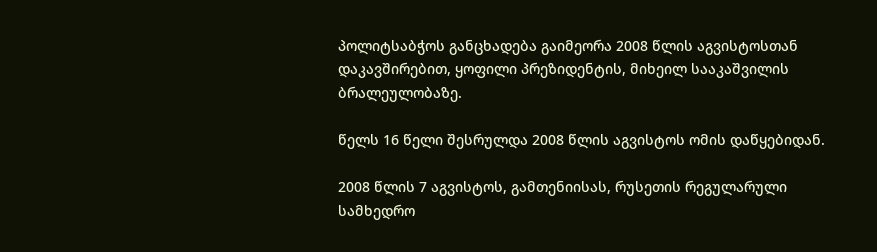პოლიტსაბჭოს განცხადება გაიმეორა 2008 წლის აგვისტოსთან დაკავშირებით, ყოფილი პრეზიდენტის, მიხეილ სააკაშვილის ბრალეულობაზე.

წელს 16 წელი შესრულდა 2008 წლის აგვისტოს ომის დაწყებიდან.

2008 წლის 7 აგვისტოს, გამთენიისას, რუსეთის რეგულარული სამხედრო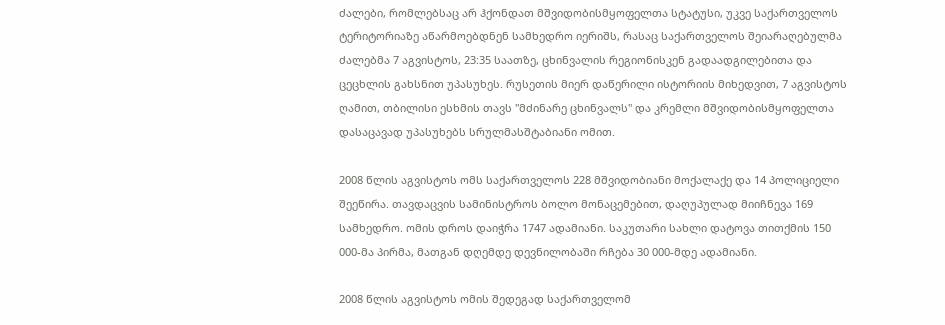ძალები, რომლებსაც არ ჰქონდათ მშვიდობისმყოფელთა სტატუსი, უკვე საქართველოს ტერიტორიაზე აწარმოებდნენ სამხედრო იერიშს, რასაც საქართველოს შეიარაღებულმა ძალებმა 7 აგვისტოს, 23:35 საათზე, ცხინვალის რეგიონისკენ გადაადგილებითა და ცეცხლის გახსნით უპასუხეს. რუსეთის მიერ დაწერილი ისტორიის მიხედვით, 7 აგვისტოს ღამით, თბილისი ესხმის თავს "მძინარე ცხინვალს" და კრემლი მშვიდობისმყოფელთა დასაცავად უპასუხებს სრულმასშტაბიანი ომით.

2008 წლის აგვისტოს ომს საქართველოს 228 მშვიდობიანი მოქალაქე და 14 პოლიციელი შეეწირა. თავდაცვის სამინისტროს ბოლო მონაცემებით, დაღუპულად მიიჩნევა 169 სამხედრო. ომის დროს დაიჭრა 1747 ადამიანი. საკუთარი სახლი დატოვა თითქმის 150 000-მა პირმა, მათგან დღემდე დევნილობაში რჩება 30 000-მდე ადამიანი.

2008 წლის აგვისტოს ომის შედეგად საქართველომ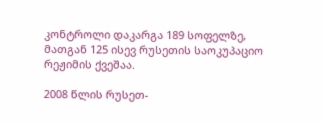კონტროლი დაკარგა 189 სოფელზე, მათგან 125 ისევ რუსეთის საოკუპაციო რეჟიმის ქვეშაა.

2008 წლის რუსეთ-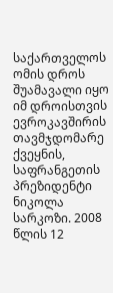საქართველოს ომის დროს შუამავალი იყო იმ დროისთვის ევროკავშირის თავმჯდომარე ქვეყნის, საფრანგეთის პრეზიდენტი ნიკოლა სარკოზი. 2008 წლის 12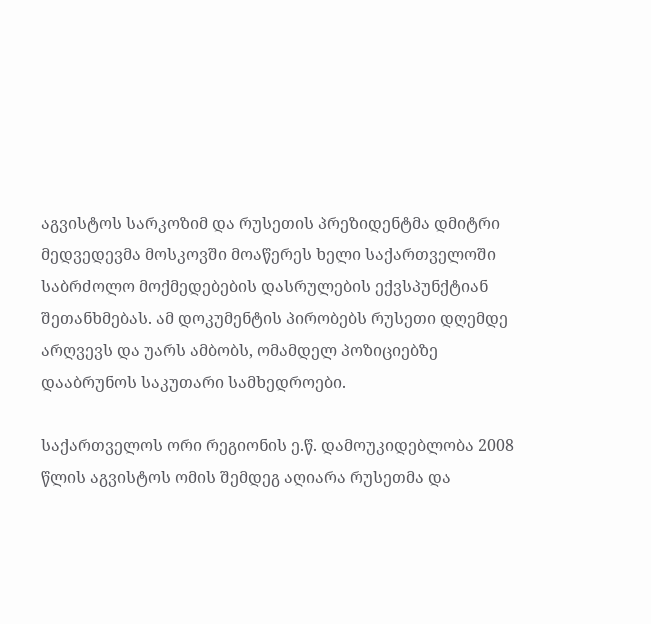აგვისტოს სარკოზიმ და რუსეთის პრეზიდენტმა დმიტრი მედვედევმა მოსკოვში მოაწერეს ხელი საქართველოში საბრძოლო მოქმედებების დასრულების ექვსპუნქტიან შეთანხმებას. ამ დოკუმენტის პირობებს რუსეთი დღემდე არღვევს და უარს ამბობს, ომამდელ პოზიციებზე დააბრუნოს საკუთარი სამხედროები.

საქართველოს ორი რეგიონის ე.წ. დამოუკიდებლობა 2008 წლის აგვისტოს ომის შემდეგ აღიარა რუსეთმა და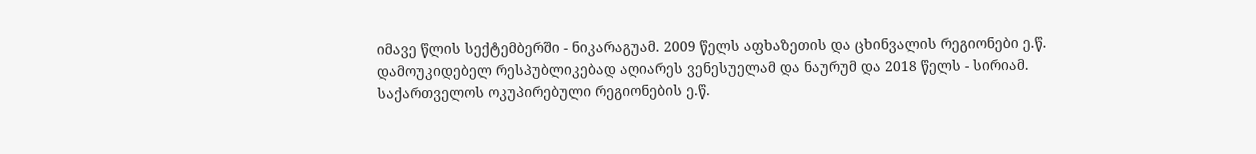იმავე წლის სექტემბერში - ნიკარაგუამ. 2009 წელს აფხაზეთის და ცხინვალის რეგიონები ე.წ. დამოუკიდებელ რესპუბლიკებად აღიარეს ვენესუელამ და ნაურუმ და 2018 წელს - სირიამ. საქართველოს ოკუპირებული რეგიონების ე.წ.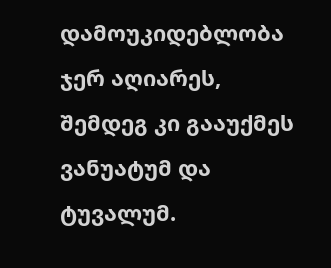დამოუკიდებლობა ჯერ აღიარეს, შემდეგ კი გააუქმეს ვანუატუმ და ტუვალუმ.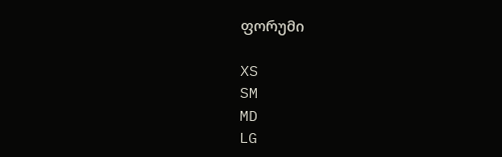ფორუმი

XS
SM
MD
LG